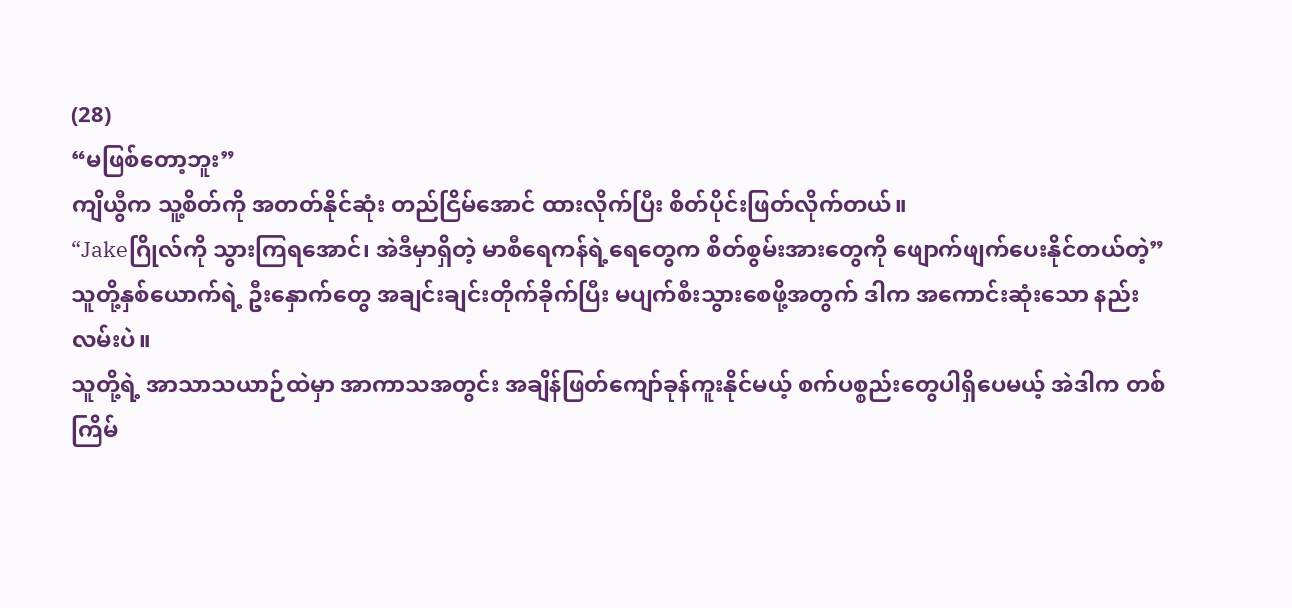(28)
“မဖြစ်တော့ဘူး”
ကျိယွီက သူ့စိတ်ကို အတတ်နိုင်ဆုံး တည်ငြိမ်အောင် ထားလိုက်ပြီး စိတ်ပိုင်းဖြတ်လိုက်တယ်။
“Jakeဂြိုလ်ကို သွားကြရအောင်၊ အဲဒီမှာရှိတဲ့ မာစီရေကန်ရဲ့ရေတွေက စိတ်စွမ်းအားတွေကို ဖျောက်ဖျက်ပေးနိုင်တယ်တဲ့”
သူတို့နှစ်ယောက်ရဲ့ ဦးနှောက်တွေ အချင်းချင်းတိုက်ခိုက်ပြီး မပျက်စီးသွားစေဖို့အတွက် ဒါက အကောင်းဆုံးသော နည်းလမ်းပဲ။
သူတို့ရဲ့ အာသာသယာဉ်ထဲမှာ အာကာသအတွင်း အချိန်ဖြတ်ကျော်ခုန်ကူးနိုင်မယ့် စက်ပစ္စည်းတွေပါရှိပေမယ့် အဲဒါက တစ်ကြိမ်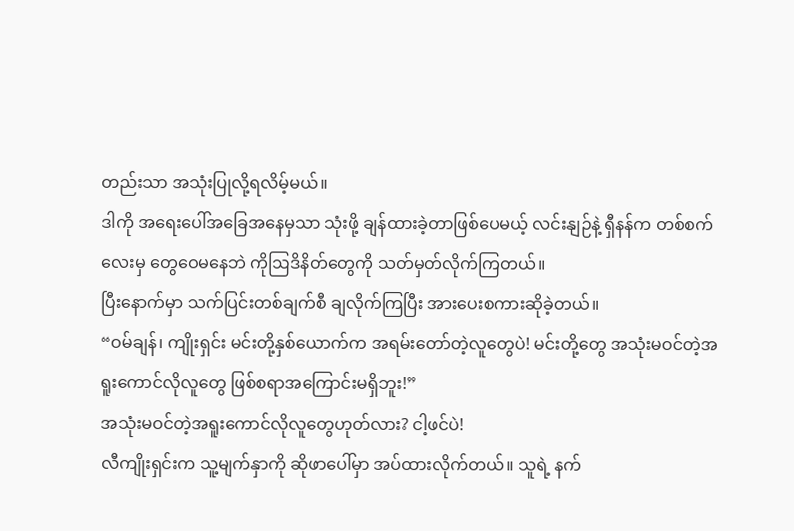တည်းသာ အသုံးပြုလို့ရလိမ့်မယ်။
ဒါကို အရေးပေါ်အခြေအနေမှသာ သုံးဖို့ ချန်ထားခဲ့တာဖြစ်ပေမယ့် လင်းနျဉ်နဲ့ ရှီနန်က တစ်စက်လေးမှ တွေဝေမနေဘဲ ကိုဩဒိနိတ်တွေကို သတ်မှတ်လိုက်ကြတယ်။
ပြီးနောက်မှာ သက်ပြင်းတစ်ချက်စီ ချလိုက်ကြပြီး အားပေးစကားဆိုခဲ့တယ်။
“ဝမ်ချန်၊ ကျိုးရှင်း မင်းတို့နှစ်ယောက်က အရမ်းတော်တဲ့လူတွေပဲ! မင်းတို့တွေ အသုံးမဝင်တဲ့အရူးကောင်လိုလူတွေ ဖြစ်စရာအကြောင်းမရှိဘူး!”
အသုံးမဝင်တဲ့အရူးကောင်လိုလူတွေဟုတ်လား? ငါ့ဖင်ပဲ!
လီကျိုးရှင်းက သူ့မျက်နှာကို ဆိုဖာပေါ်မှာ အပ်ထားလိုက်တယ်။ သူရဲ့ နက်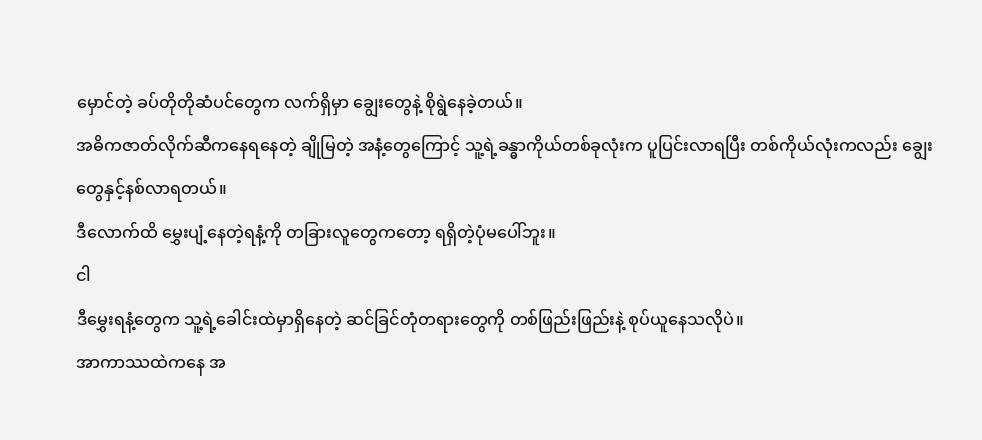မှောင်တဲ့ ခပ်တိုတိုဆံပင်တွေက လက်ရှိမှာ ချွေးတွေနဲ့ စိုရွဲနေခဲ့တယ်။
အဓိကဇာတ်လိုက်ဆီကနေရနေတဲ့ ချိုမြတဲ့ အနံ့တွေကြောင့် သူ့ရဲ့ခန္ဓာကိုယ်တစ်ခုလုံးက ပူပြင်းလာရပြီး တစ်ကိုယ်လုံးကလည်း ချွေးတွေနှင့်နစ်လာရတယ်။
ဒီလောက်ထိ မွှေးပျံ့နေတဲ့ရနံ့ကို တခြားလူတွေကတော့ ရရှိတဲ့ပုံမပေါ်ဘူး။
ငါ
ဒီမွှေးရနံ့တွေက သူ့ရဲ့ခေါင်းထဲမှာရှိနေတဲ့ ဆင်ခြင်တုံတရားတွေကို တစ်ဖြည်းဖြည်းနဲ့ စုပ်ယူနေသလိုပဲ။
အာကာဿထဲကနေ အ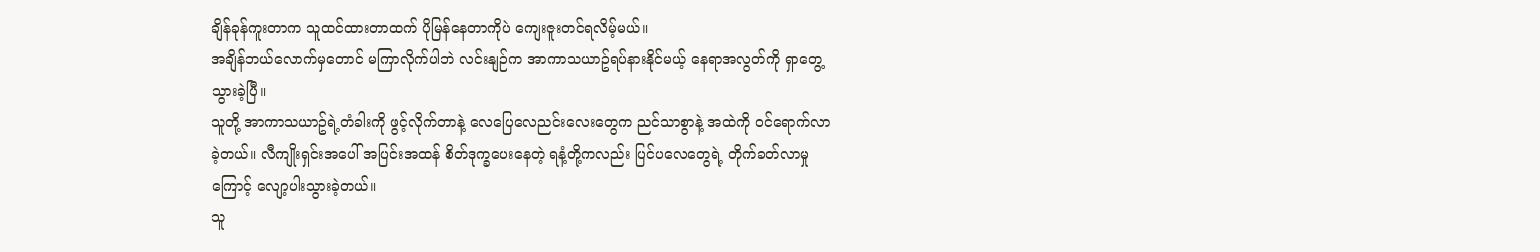ချိန်ခုန်ကူးတာက သူထင်ထားတာထက် ပိုမြန်နေတာကိုပဲ ကျေးဇူးတင်ရလိမ့်မယ်။
အချိန်ဘယ်လောက်မှတောင် မကြာလိုက်ပါဘဲ လင်းနျဉ်က အာကာသယာဥ်ရပ်နားနိုင်မယ့် နေရာအလွတ်ကို ရှာတွေ့သွားခဲ့ပြီ။
သူတို့ အာကာသယာဥ်ရဲ့တံခါးကို ဖွင့်လိုက်တာနဲ့ လေပြေလေညင်းလေးတွေက ညင်သာစွာနဲ့ အထဲကို ဝင်ရောက်လာခဲ့တယ်။ လီကျိုးရှင်းအပေါ် အပြင်းအထန် စိတ်ဒုက္ခပေးနေတဲ့ ရနံ့တို့ကလည်း ပြင်ပလေတွေရဲ့ တိုက်ခတ်လာမှုကြောင့် လျော့ပါးသွားခဲ့တယ်။
သူ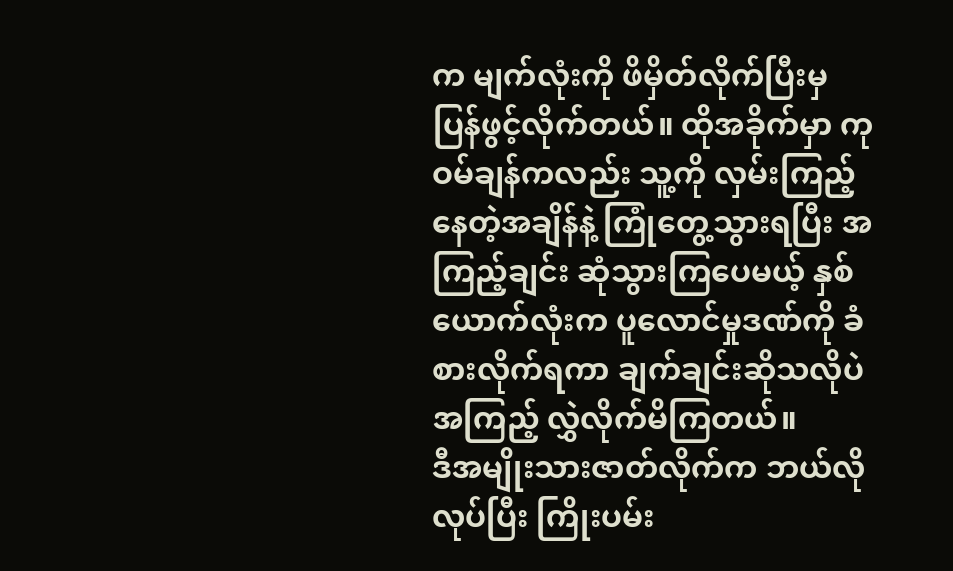က မျက်လုံးကို ဖိမှိတ်လိုက်ပြီးမှ ပြန်ဖွင့်လိုက်တယ်။ ထိုအခိုက်မှာ ကုဝမ်ချန်ကလည်း သူ့ကို လှမ်းကြည့်နေတဲ့အချိန်နဲ့ ကြုံတွေ့သွားရပြီး အကြည့်ချင်း ဆုံသွားကြပေမယ့် နှစ်ယောက်လုံးက ပူလောင်မှုဒဏ်ကို ခံစားလိုက်ရကာ ချက်ချင်းဆိုသလိုပဲ အကြည့် လွှဲလိုက်မိကြတယ်။
ဒီအမျိုးသားဇာတ်လိုက်က ဘယ်လိုလုပ်ပြီး ကြိုးပမ်း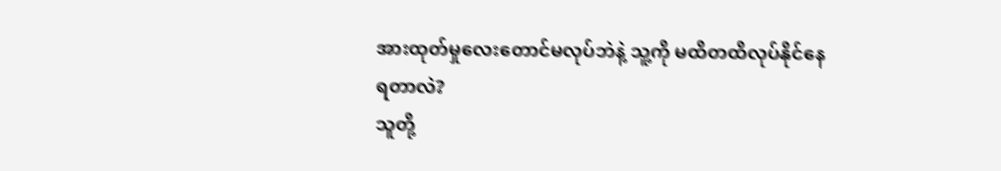အားထုတ်မှုလေးတောင်မလုပ်ဘဲနဲ့ သူ့ကို မထိတထိလုပ်နိုင်နေရတာလဲ?
သူတို့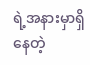ရဲ့အနားမှာရှိနေတဲ့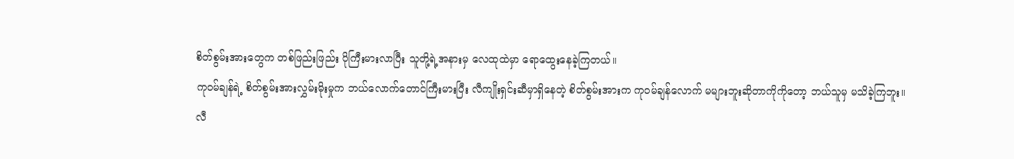စိတ်စွမ်းအားတွေက တစ်ဖြည်းဖြည်း ပိုကြီးမားလာပြီး သူတို့ရဲ့အနားမှ လေထုထဲမှာ ရောထွေးနေခဲ့ကြတယ်။
ကုဝမ်ချန်ရဲ့ စိတ်စွမ်းအားလွှမ်းမိုးမှုက ဘယ်လောက်တောင်ကြီးမားပြီး လီကျိုးရှင်းဆီမှာရှိနေတဲ့ စိတ်စွမ်းအားက ကုဝမ်ချန်လောက် မများဘူးဆိုတာကိုကိုတော့ ဘယ်သူမှ မသိခဲ့ကြဘူး။
လီ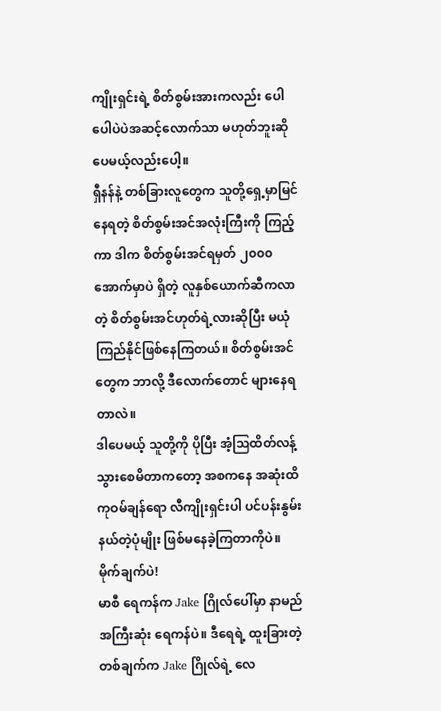ကျိုးရှင်းရဲ့ စိတ်စွမ်းအားကလည်း ပေါပေါပဲပဲအဆင့်လောက်သာ မဟုတ်ဘူးဆိုပေမယ့်လည်းပေါ့။
ရှီနန်နဲ့ တစ်ခြားလူတွေက သူတို့ရှေ့မှာမြင်နေရတဲ့ စိတ်စွမ်းအင်အလုံးကြီးကို ကြည့်ကာ ဒါက စိတ်စွမ်းအင်ရမှတ် ၂၀၀၀အောက်မှာပဲ ရှိတဲ့ လူနှစ်ယောက်ဆီကလာတဲ့ စိတ်စွမ်းအင်ဟုတ်ရဲ့လားဆိုပြီး မယုံကြည်နိုင်ဖြစ်နေကြတယ်။ စိတ်စွမ်းအင်တွေက ဘာလို့ ဒီလောက်တောင် များနေရတာလဲ။
ဒါပေမယ့် သူတို့ကို ပိုပြီး အံ့ဩထိတ်လန့်သွားစေမိတာကတော့ အစကနေ အဆုံးထိ ကုဝမ်ချန်ရော လီကျိုးရှင်းပါ ပင်ပန်းနွမ်းနယ်တဲ့ပုံမျိုး ဖြစ်မနေခဲ့ကြတာကိုပဲ။
မိုက်ချက်ပဲ!
မာစီ ရေကန်က Jake ဂြိုလ်ပေါ်မှာ နာမည်အကြီးဆုံး ရေကန်ပဲ။ ဒီရေရဲ့ ထူးခြားတဲ့တစ်ချက်က Jake ဂြိုလ်ရဲ့ လေ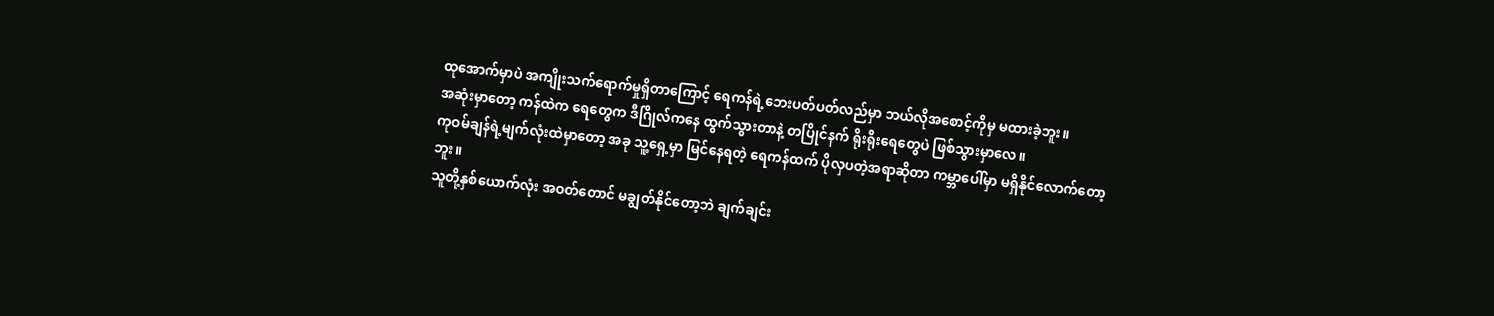ထုအောက်မှာပဲ အကျိုးသက်ရောက်မှုရှိတာကြောင့် ရေကန်ရဲ့ဘေးပတ်ပတ်လည်မှာ ဘယ်လိုအစောင့်ကိုမှ မထားခဲ့ဘူး။
အဆုံးမှာတော့ ကန်ထဲက ရေတွေက ဒီဂြိုလ်ကနေ ထွက်သွားတာနဲ့ တပြိုင်နက် ရိုးရိုးရေတွေပဲ ဖြစ်သွားမှာလေ။
ကုဝမ်ချန်ရဲ့မျက်လုံးထဲမှာတော့ အခု သူ့ရှေ့မှာ မြင်နေရတဲ့ ရေကန်ထက် ပိုလှပတဲ့အရာဆိုတာ ကမ္ဘာပေါ်မှာ မရှိနိုင်လောက်တော့ဘူး။
သူတို့နှစ်ယောက်လုံး အဝတ်တောင် မချွတ်နိုင်တော့ဘဲ ချက်ချင်း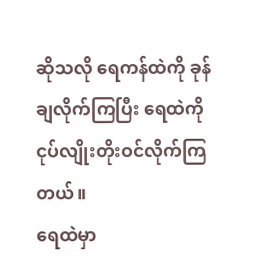ဆိုသလို ရေကန်ထဲကို ခုန်ချလိုက်ကြပြီး ရေထဲကိုငုပ်လျိုးတိုးဝင်လိုက်ကြတယ်။
ရေထဲမှာ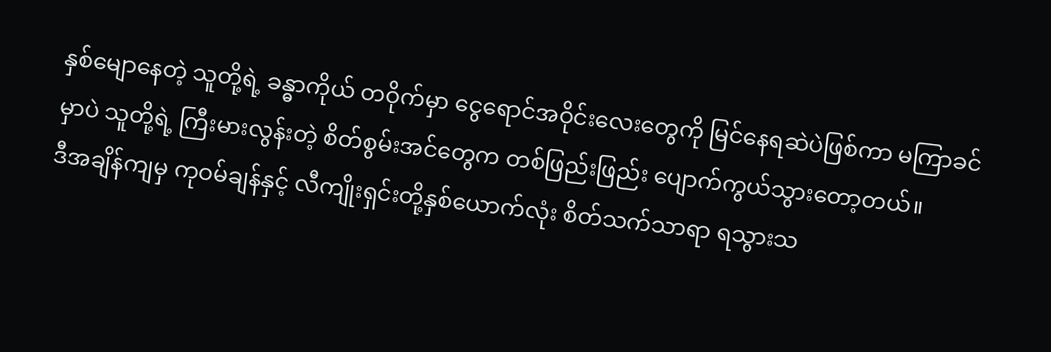နှစ်မျောနေတဲ့ သူတို့ရဲ့ ခန္ဓာကိုယ် တဝိုက်မှာ ငွေရောင်အဝိုင်းလေးတွေကို မြင်နေရဆဲပဲဖြစ်ကာ မကြာခင်မှာပဲ သူတို့ရဲ့ ကြီးမားလွန်းတဲ့ စိတ်စွမ်းအင်တွေက တစ်ဖြည်းဖြည်း ပျောက်ကွယ်သွားတော့တယ်။
ဒီအချိန်ကျမှ ကုဝမ်ချန်နှင့် လီကျိုးရှင်းတို့နှစ်ယောက်လုံး စိတ်သက်သာရာ ရသွားသ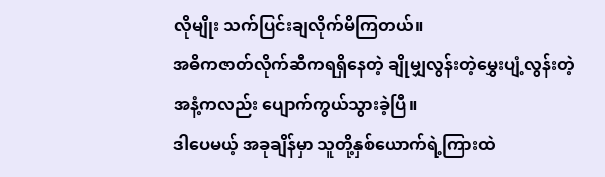လိုမျိုး သက်ပြင်းချလိုက်မိကြတယ်။
အဓိကဇာတ်လိုက်ဆီကရရှိနေတဲ့ ချိုမျှလွန်းတဲ့မွှေးပျံ့လွန်းတဲ့ အနံ့ကလည်း ပျောက်ကွယ်သွားခဲ့ပြီ။
ဒါပေမယ့် အခုချိန်မှာ သူတို့နှစ်ယောက်ရဲ့ကြားထဲ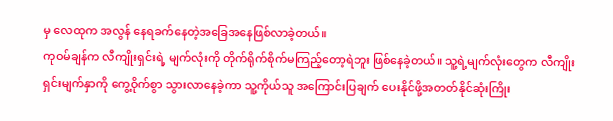မှ လေထုက အလွန် နေရခက်နေတဲ့အခြေအနေဖြစ်လာခဲ့တယ်။
ကုဝမ်ချန်က လီကျိုးရှင်းရဲ့ မျက်လုံးကို တိုက်ရိုက်စိုက်မကြည့်တော့ရဲဘူး ဖြစ်နေခဲ့တယ်။ သူ့ရဲ့မျက်လုံးတွေက လီကျိုးရှင်းမျက်နှာကို ကွေ့ဝိုက်စွာ သွားလာနေခဲ့ကာ သူ့ကိုယ်သူ အကြောင်းပြချက် ပေးနိုင်ဖို့အတတ်နိုင်ဆုံးကြိုး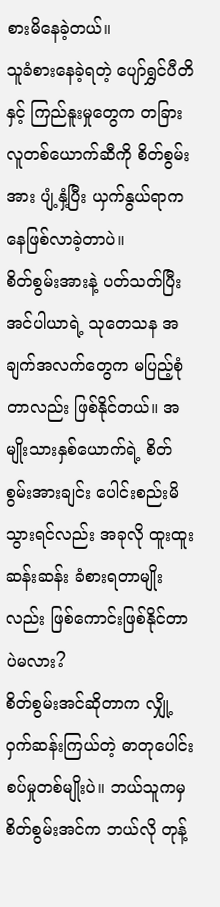စားမိနေခဲ့တယ်။
သူခံစားနေခဲ့ရတဲ့ ပျော်ရွှင်ပီတိနှင့် ကြည်နူးမှုတွေက တခြားလူတစ်ယောက်ဆီကို စိတ်စွမ်းအား ပျံ့နှံ့ပြီး ယှက်နွယ်ရာကနေဖြစ်လာခဲ့တာပဲ။
စိတ်စွမ်းအားနဲ့ ပတ်သတ်ပြီး အင်ပါယာရဲ့ သုတေသန အချက်အလက်တွေက မပြည့်စုံတာလည်း ဖြစ်နိုင်တယ်။ အမျိုးသားနှစ်ယောက်ရဲ့ စိတ်စွမ်းအားချင်း ပေါင်းစည်းမိသွားရင်လည်း အခုလို ထူးထူးဆန်းဆန်း ခံစားရတာမျိုးလည်း ဖြစ်ကောင်းဖြစ်နိုင်တာပဲမလား?
စိတ်စွမ်းအင်ဆိုတာက လျှို့ဝှက်ဆန်းကြယ်တဲ့ ဓာတုပေါင်းစပ်မှုတစ်မျိုးပဲ။ ဘယ်သူကမှ စိတ်စွမ်းအင်က ဘယ်လို တုန့်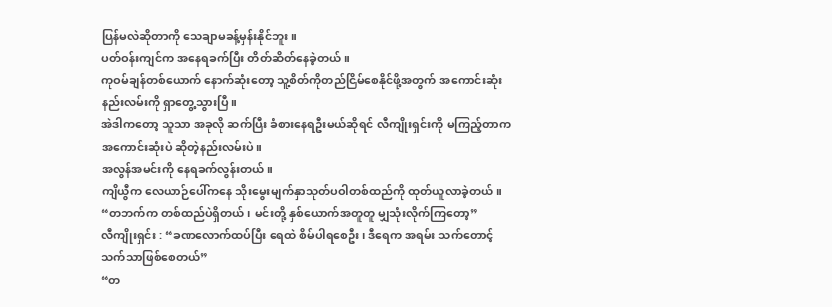ပြန်မလဲဆိုတာကို သေချာမခန့်မှန်းနိုင်ဘူး။
ပတ်ဝန်းကျင်က အနေရခက်ပြီး တိတ်ဆိတ်နေခဲ့တယ်။
ကုဝမ်ချန်တစ်ယောက် နောက်ဆုံးတော့ သူ့စိတ်ကိုတည်ငြိမ်စေနိုင်ဖို့အတွက် အကောင်းဆုံး နည်းလမ်းကို ရှာတွေ့သွားပြီ။
အဲဒါကတော့ သူသာ အခုလို ဆက်ပြီး ခံစားနေရဦးမယ်ဆိုရင် လီကျိုးရှင်းကို မကြည့်တာက အကောင်းဆုံးပဲ ဆိုတဲ့နည်းလမ်းပဲ။
အလွန်အမင်းကို နေရခက်လွန်းတယ်။
ကျိယွီက လေယာဉ်ပေါ်ကနေ သိုးမွေးမျက်နှာသုတ်ပဝါတစ်ထည်ကို ထုတ်ယူလာခဲ့တယ်။
“တဘက်က တစ်ထည်ပဲရှိတယ်၊ မင်းတို့ နှစ်ယောက်အတူတူ မျှသုံးလိုက်ကြတော့”
လီကျိုးရှင်း : “ခဏလောက်ထပ်ပြီး ရေထဲ စိမ်ပါရစေဦး၊ ဒီရေက အရမ်း သက်တောင့် သက်သာဖြစ်စေတယ်”
“တ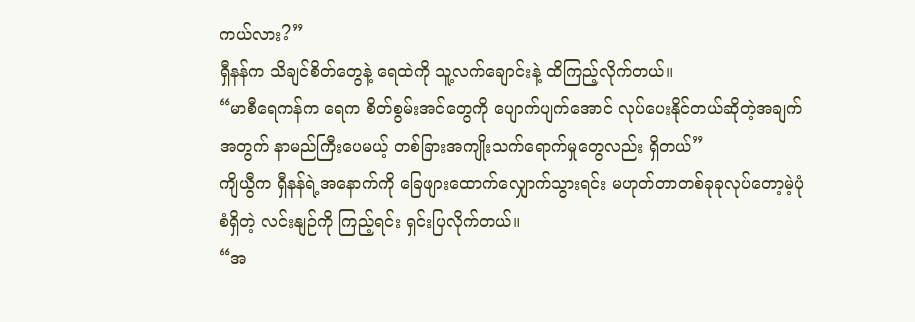ကယ်လား?”
ရှီနန်က သိချင်စိတ်တွေနဲ့ ရေထဲကို သူ့လက်ချောင်းနဲ့ ထိကြည့်လိုက်တယ်။
“မာစီရေကန်က ရေက စိတ်စွမ်းအင်တွေကို ပျောက်ပျက်အောင် လုပ်ပေးနိုင်တယ်ဆိုတဲ့အချက်အတွက် နာမည်ကြီးပေမယ့် တစ်ခြားအကျိုးသက်ရောက်မှုတွေလည်း ရှိတယ်”
ကျိယွီက ရှီနန်ရဲ့အနောက်ကို ခြေဖျားထောက်လျှောက်သွားရင်း မဟုတ်တာတစ်ခုခုလုပ်တော့မဲ့ပုံစံရှိတဲ့ လင်းနျဉ်ကို ကြည့်ရင်း ရှင်းပြလိုက်တယ်။
“အ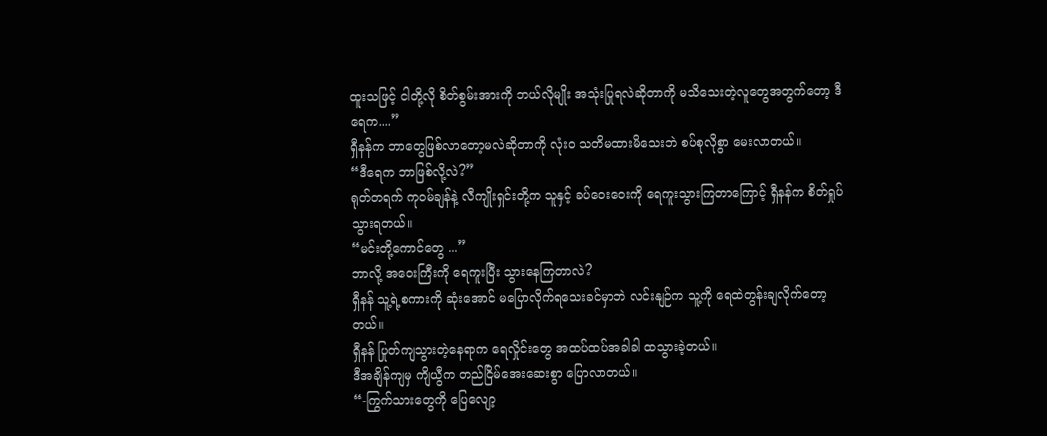ထူးသဖြင့် ငါတို့လို စိတ်စွမ်းအားကို ဘယ်လိုမျိုး အသုံးပြုရလဲဆိုတာကို မသိသေးတဲ့လူတွေအတွက်တော့ ဒီရေက....”
ရှီနန်က ဘာတွေဖြစ်လာတော့မလဲဆိုတာကို လုံးဝ သတိမထားမိသေးဘဲ စပ်စုလိုစွာ မေးလာတယ်။
“ဒီရေက ဘာဖြစ်လို့လဲ?”
ရုတ်တရက် ကုဝမ်ချန်နဲ့ လီကျိုးရှင်းတို့က သူနှင့် ခပ်ဝေးဝေးကို ရေကူးသွားကြတာကြောင့် ရှီနန်က စိတ်ရှုပ်သွားရတယ်။
“မင်းတို့ကောင်တွေ ...”
ဘာလို့ အဝေးကြီးကို ရေကူးပြီး သွားနေကြတာလဲ?
ရှီနန် သူ့ရဲ့စကားကို ဆုံးအောင် မပြောလိုက်ရသေးခင်မှာဘဲ လင်းနျဉ်က သူ့ကို ရေထဲတွန်းချလိုက်တော့တယ်။
ရှီနန် ပြုတ်ကျသွားတဲ့နေရာက ရေလှိုင်းတွေ အထပ်ထပ်အခါခါ ထသွားခဲ့တယ်။
ဒီအချိန်ကျမှ ကျိယွီက တည်ငြိမ်အေးဆေးစွာ ပြောလာတယ်။
“-ကြွက်သားတွေကို ပြေလျော့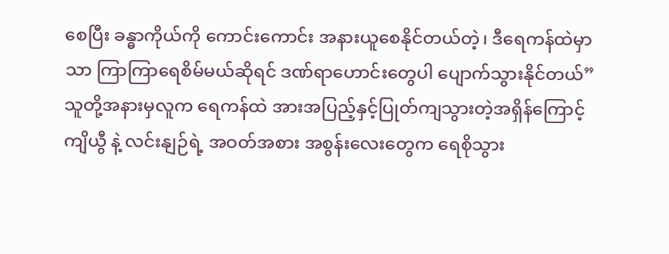စေပြီး ခန္ဓာကိုယ်ကို ကောင်းကောင်း အနားယူစေနိုင်တယ်တဲ့၊ ဒီရေကန်ထဲမှာသာ ကြာကြာရေစိမ်မယ်ဆိုရင် ဒဏ်ရာဟောင်းတွေပါ ပျောက်သွားနိုင်တယ်”
သူတို့အနားမှလူက ရေကန်ထဲ အားအပြည့်နှင့်ပြုတ်ကျသွားတဲ့အရှိန်ကြောင့် ကျိယွီ နဲ့ လင်းနျဉ်ရဲ့ အဝတ်အစား အစွန်းလေးတွေက ရေစိုသွား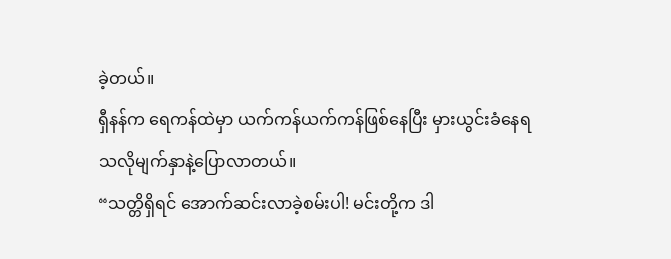ခဲ့တယ်။
ရှီနန်က ရေကန်ထဲမှာ ယက်ကန်ယက်ကန်ဖြစ်နေပြီး မှားယွင်းခံနေရသလိုမျက်နှာနဲ့ပြောလာတယ်။
“သတ္တိရှိရင် အောက်ဆင်းလာခဲ့စမ်းပါ! မင်းတို့က ဒါ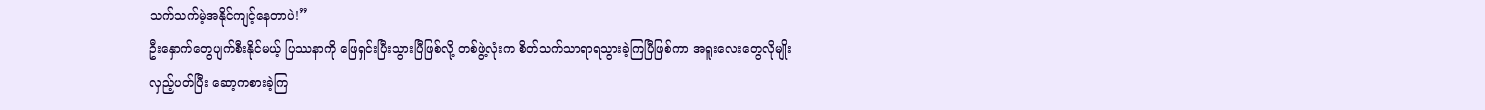သက်သက်မဲ့အနိုင်ကျင့်နေတာပဲ!”
ဦးနှောက်တွေပျက်စီးနိုင်မယ့် ပြဿနာကို ဖြေရှင်းပြီးသွားပြီဖြစ်လို့ တစ်ဖွဲ့လုံးက စိတ်သက်သာရာရသွားခဲ့ကြပြီဖြစ်ကာ အရူးလေးတွေလိုမျိုး လှည့်ပတ်ပြီး ဆော့ကစားခဲ့ကြ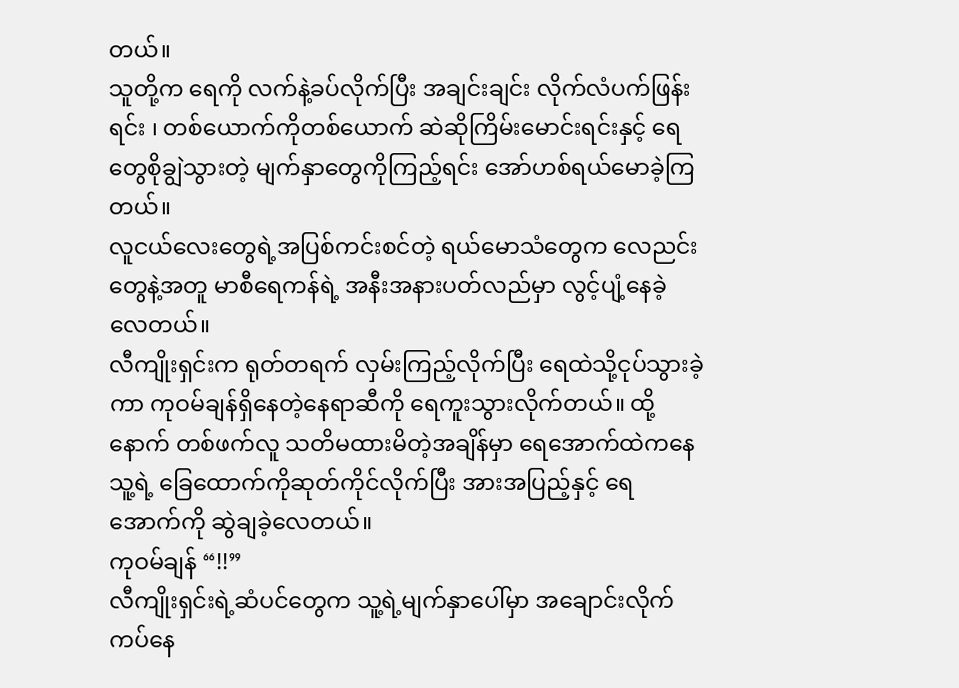တယ်။
သူတို့က ရေကို လက်နဲ့ခပ်လိုက်ပြီး အချင်းချင်း လိုက်လံပက်ဖြန်းရင်း ၊ တစ်ယောက်ကိုတစ်ယောက် ဆဲဆိုကြိမ်းမောင်းရင်းနှင့် ရေတွေစိုချွဲသွားတဲ့ မျက်နှာတွေကိုကြည့်ရင်း အော်ဟစ်ရယ်မောခဲ့ကြတယ်။
လူငယ်လေးတွေရဲ့အပြစ်ကင်းစင်တဲ့ ရယ်မောသံတွေက လေညင်းတွေနဲ့အတူ မာစီရေကန်ရဲ့ အနီးအနားပတ်လည်မှာ လွင့်ပျံ့နေခဲ့လေတယ်။
လီကျိုးရှင်းက ရုတ်တရက် လှမ်းကြည့်လိုက်ပြီး ရေထဲသို့ငုပ်သွားခဲ့ကာ ကုဝမ်ချန်ရှိနေတဲ့နေရာဆီကို ရေကူးသွားလိုက်တယ်။ ထို့နောက် တစ်ဖက်လူ သတိမထားမိတဲ့အချိန်မှာ ရေအောက်ထဲကနေ သူ့ရဲ့ ခြေထောက်ကိုဆုတ်ကိုင်လိုက်ပြီး အားအပြည့်နှင့် ရေအောက်ကို ဆွဲချခဲ့လေတယ်။
ကုဝမ်ချန် “!!”
လီကျိုးရှင်းရဲ့ဆံပင်တွေက သူ့ရဲ့မျက်နှာပေါ်မှာ အချောင်းလိုက် ကပ်နေ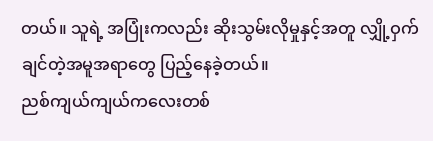တယ်။ သူရဲ့ အပြုံးကလည်း ဆိုးသွမ်းလိုမှုနှင့်အတူ လျှို့ဝှက်ချင်တဲ့အမူအရာတွေ ပြည့်နေခဲ့တယ်။
ညစ်ကျယ်ကျယ်ကလေးတစ်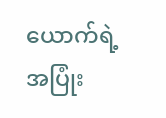ယောက်ရဲ့ အပြုံး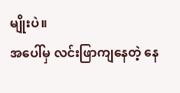မျိုးပဲ။
အပေါ်မှ လင်းဖြာကျနေတဲ့ နေ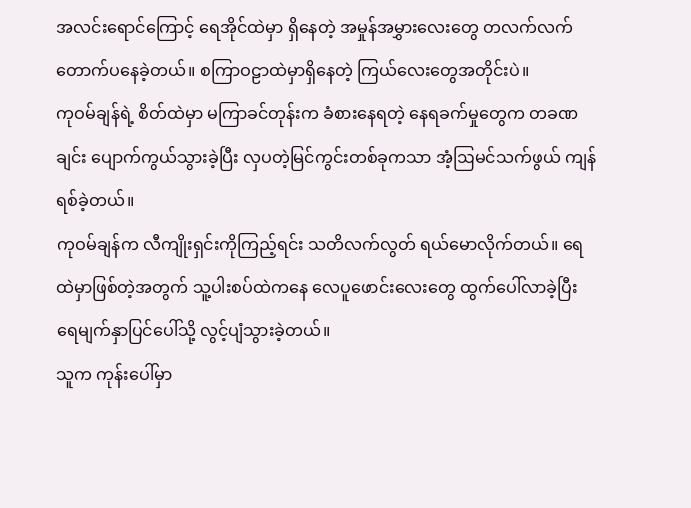အလင်းရောင်ကြောင့် ရေအိုင်ထဲမှာ ရှိနေတဲ့ အမှုန်အမွှားလေးတွေ တလက်လက်တောက်ပနေခဲ့တယ်။ စကြာဝဠာထဲမှာရှိနေတဲ့ ကြယ်လေးတွေအတိုင်းပဲ။
ကုဝမ်ချန်ရဲ့ စိတ်ထဲမှာ မကြာခင်တုန်းက ခံစားနေရတဲ့ နေရခက်မှုတွေက တခဏချင်း ပျောက်ကွယ်သွားခဲ့ပြီး လှပတဲ့မြင်ကွင်းတစ်ခုကသာ အံ့ဩမင်သက်ဖွယ် ကျန်ရစ်ခဲ့တယ်။
ကုဝမ်ချန်က လီကျိုးရှင်းကိုကြည့်ရင်း သတိလက်လွတ် ရယ်မောလိုက်တယ်။ ရေထဲမှာဖြစ်တဲ့အတွက် သူ့ပါးစပ်ထဲကနေ လေပူဖောင်းလေးတွေ ထွက်ပေါ်လာခဲ့ပြီး ရေမျက်နှာပြင်ပေါ်သို့ လွင့်ပျံသွားခဲ့တယ်။
သူက ကုန်းပေါ်မှာ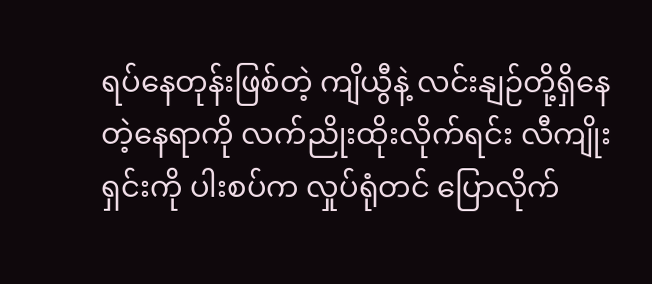ရပ်နေတုန်းဖြစ်တဲ့ ကျိယွီနဲ့ လင်းနျဉ်တို့ရှိနေတဲ့နေရာကို လက်ညိုးထိုးလိုက်ရင်း လီကျိုးရှင်းကို ပါးစပ်က လှုပ်ရုံတင် ပြောလိုက်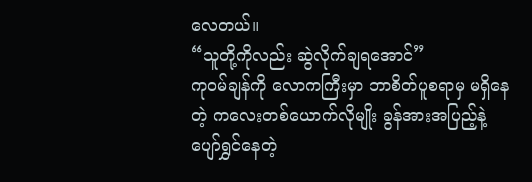လေတယ်။
“သူတို့ကိုလည်း ဆွဲလိုက်ချရအောင်”
ကုဝမ်ချန်ကို လောကကြီးမှာ ဘာစိတ်ပူစရာမှ မရှိနေတဲ့ ကလေးတစ်ယောက်လိုမျိုး ခွန်အားအပြည့်နဲ့ ပျော်ရွှင်နေတဲ့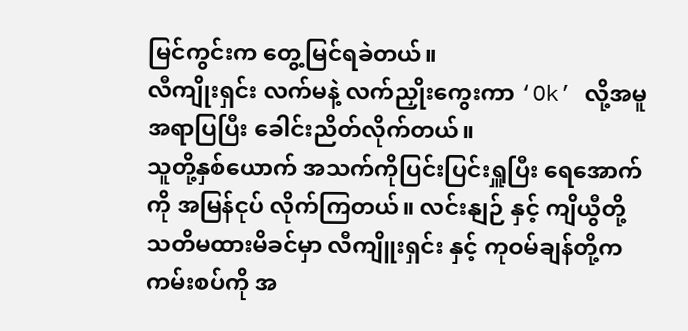မြင်ကွင်းက တွေ့မြင်ရခဲတယ်။
လီကျိုးရှင်း လက်မနဲ့ လက်ညှိုးကွေးကာ ‘Ok’ လို့အမူအရာပြပြီး ခေါင်းညိတ်လိုက်တယ်။
သူတို့နှစ်ယောက် အသက်ကိုပြင်းပြင်းရှူပြီး ရေအောက်ကို အမြန်ငုပ် လိုက်ကြတယ်။ လင်းနျဉ် နှင့် ကျိယွီတို့ သတိမထားမိခင်မှာ လီကျိူးရှင်း နှင့် ကုဝမ်ချန်တို့က ကမ်းစပ်ကို အ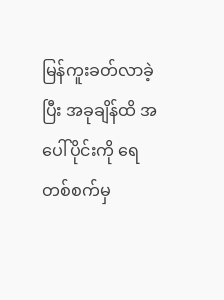မြန်ကူးခတ်လာခဲ့ပြီး အခုချိန်ထိ အပေါ်ပိုင်းကို ရေတစ်စက်မှ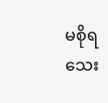မစိုရသေး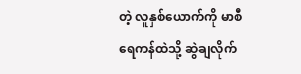တဲ့ လူနှစ်ယောက်ကို မာစီရေကန်ထဲသို့ ဆွဲချလိုက်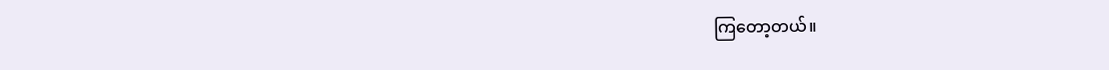ကြတော့တယ်။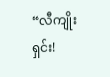“လီကျိုးရှင်း!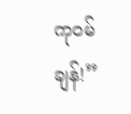ကုဝမ်ချန်!”